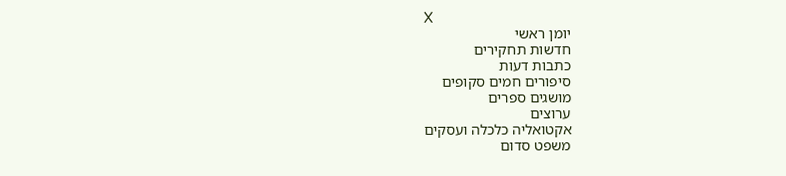X
יומן ראשי
חדשות תחקירים
כתבות דעות
סיפורים חמים סקופים
מושגים ספרים
ערוצים
אקטואליה כלכלה ועסקים
משפט סדום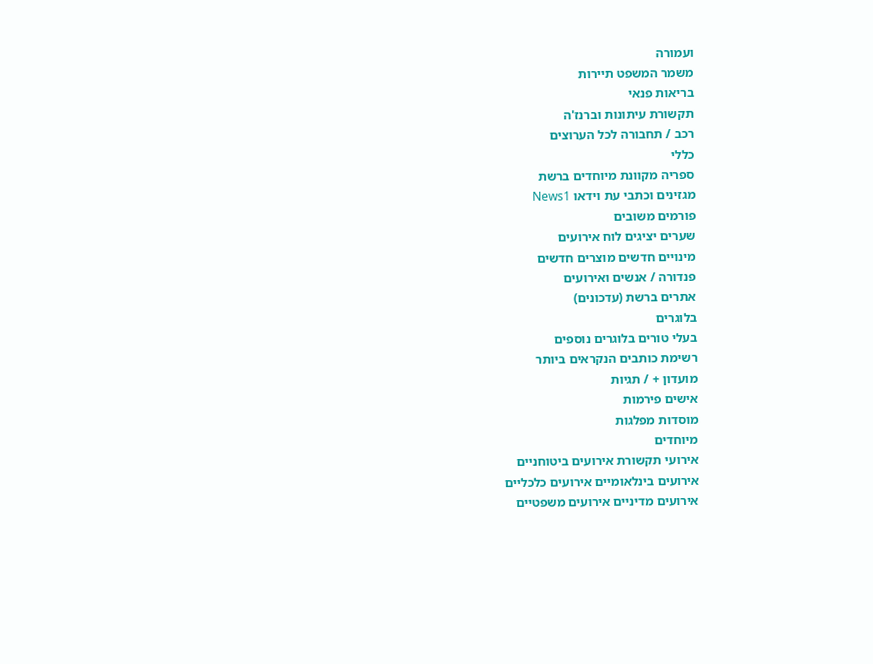ועמורה
משמר המשפט תיירות
בריאות פנאי
תקשורת עיתונות וברנז'ה
רכב / תחבורה לכל הערוצים
כללי
ספריה מקוונת מיוחדים ברשת
מגזינים וכתבי עת וידאו News1
פורמים משובים
שערים יציגים לוח אירועים
מינויים חדשים מוצרים חדשים
פנדורה / אנשים ואירועים
אתרים ברשת (עדכונים)
בלוגרים
בעלי טורים בלוגרים נוספים
רשימת כותבים הנקראים ביותר
מועדון + / תגיות
אישים פירמות
מוסדות מפלגות
מיוחדים
אירועי תקשורת אירועים ביטוחניים
אירועים בינלאומיים אירועים כלכליים
אירועים מדיניים אירועים משפטיים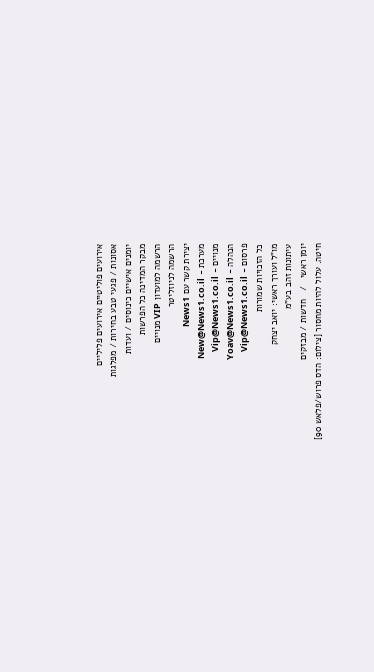אירועים פוליטיים אירועים פליליים
אסונות / פגעי טבע בחירות / מפלגות
יומנים אישיים כינוסים / ועדות
מבקר המדינה כל הפרשות
הרשמה למועדון VIP מנויים
הרשמה לניוזליטר
יצירת קשר עם News1
מערכת - New@News1.co.il
מנויים - Vip@News1.co.il
הנהלה - Yoav@News1.co.il
פרסום - Vip@News1.co.il
כל הזכויות שמורות
מו"ל ועורך ראשי: יואב יצחק
עיתונות זהב בע"מ
יומן ראשי   /   חדשות / מבזקים
חיטה. עלול להיות מחסור [צילום: הדס פרוש/פלאש 90]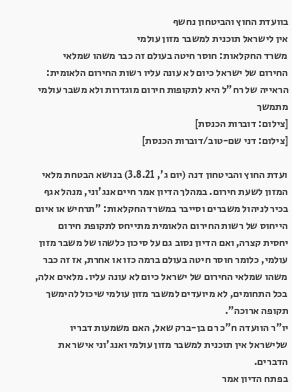בוועדת החוץ והביטחון נחשף
אין לישראל תוכנית למשבר מזון עולמי
משרד החקלאות: חוסר חיטה בעולם זה כבר משהו שמלאי החירום של ישראל כיום לא עונה עליו רשות החירום הלאומית: הראייה של רח"ל היא לתקופות חירום מוגדרות ולא משבר עולמי מתמשך
[צילום: דוברות הכנסת]
[צילום: דני שם-טוב/דוברות הכנסת]

ועדת החוץ והביטחון דנה (יום ג', 3.8.21) בנושא הבטחת מלאי המזון לשעת חירום. במהלך הדיון אמר חיים אנג'וני, מנהל אגף בכיר לניהול משברים וסייבר במשרד החקלאות: "תרחיש או איום הייחוס של רשות החירום הלאומית מתייחס לתקופת חירום יחסית קצרה, ואם הדיון נסוב גם על סיכון כלשהו של משבר מזון עולמי, כלומר חוסר חיטה בעולם ברמה כזו או אחרת, אז זה כבר משהו שמלאי החירום של ישראל כיום לא עונה עליו. מלאים אלה, בכל התחומים, לא מיועדים למשבר מזון עולמי שיכול להימשך תקופה ארוכה".
יו"ר הוועדה ח"כ רם בן-ברק שאל, האם משמעות דבריו שלישראל אין תוכנית למשבר מזון עולמי ואנג'וני אישר את הדברים.
בפתח הדיון אמר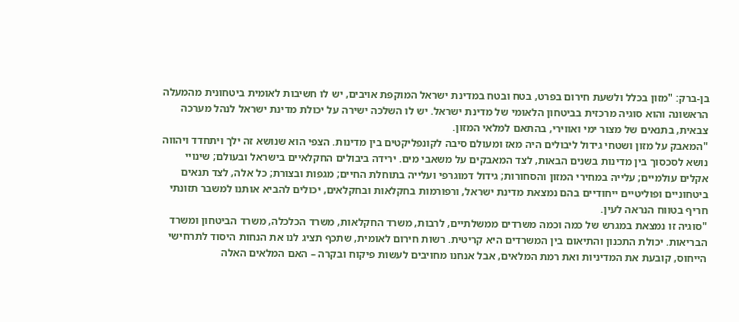בן-ברק: "מזון בכלל ולשעת חירום בפרט, בטח ובטח במדינת ישראל המוקפת אויבים, יש לו חשיבות לאומית ביטחונית מהמעלה הראשונה והוא סוגיה מרכזית בביטחון הלאומי של מדינת ישראל. יש לו השלכה ישירה על יכולת מדינת ישראל לנהל מערכה צבאית, בתנאים של מצור ימי ואווירי, בהתאם למלאי המזון.
"המאבק על מזון ושטחי גידול ליבולים היה מאז ומעולם סיבה לקונפליקטים בין מדינות. הצפי הוא שנושא זה ילך ויתחדד ויהווה נושא לסכסוך בין מדינות בשנים הבאות, לצד המאבקים על משאבי מים. ירידה ביבולים החקלאיים בישראל ובעולם; שינויי אקלים עולמיים; עלייה במחירי המזון והסחורות; גידול דמוגרפי ועלייה בתוחלת החיים; מגפות ובצורת; כל אלה, לצד תנאים ביטחוניים ופוליטיים ייחודיים בהם נמצאת מדינת ישראל, ורפורמות בחקלאות ובחקלאים, יכולים להביא אותנו למשבר תזונתי חריף בטווח הנראה לעין.
"סוגיה זו נמצאת במגרש של כמה וכמה משרדים ממשלתיים, לרבות, משרד החקלאות, משרד הכלכלה, משרד הביטחון ומשרד הבריאות. יכולת התכנון והתיאום בין המשרדים היא קריטית. רשות חירום לאומית, שתכף תציג לנו את הנחות היסוד לתרחישי הייחוס, קובעת את המדיניות ואת רמת המלאים, אבל אנחנו מחויבים לעשות פיקוח ובקרה – האם המלאים האלה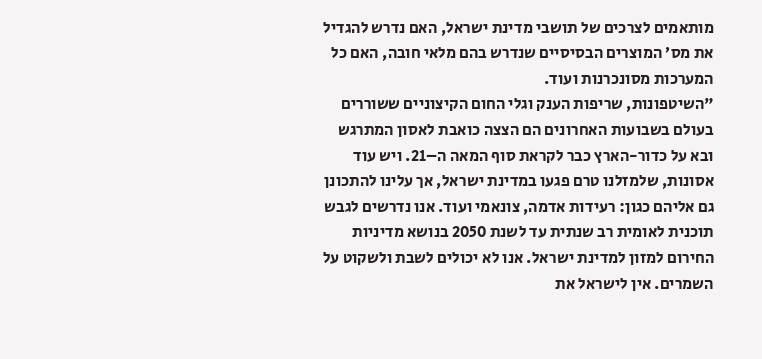מותאמים לצרכים של תושבי מדינת ישראל, האם נדרש להגדיל את מס׳ המוצרים הבסיסיים שנדרש בהם מלאי חובה, האם כל המערכות מסונכרנות ועוד.
"השיטפונות, שריפות הענק וגלי החום הקיצוניים ששוררים בעולם בשבועות האחרונים הם הצצה כואבת לאסון המתרגש ובא על כדור-הארץ כבר לקראת סוף המאה ה–21. ויש עוד אסונות, שלמזלנו טרם פגעו במדינת ישראל, אך עלינו להתכונן גם אליהם כגון: רעידות אדמה, צונאמי ועוד. אנו נדרשים לגבש תוכנית לאומית רב שנתית עד לשנת 2050 בנושא מדיניות החירום למזון למדינת ישראל. אנו לא יכולים לשבת ולשקוט על השמרים. אין לישראל את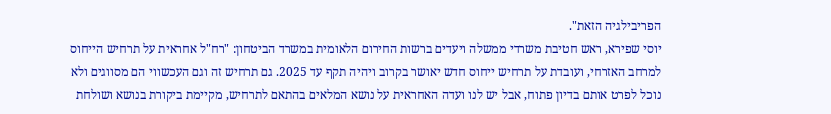הפריבילגיה הזאת".
יוסי שפירא, ראש חטיבת משרדי ממשלה ויעדים ברשות החירום הלאומית במשרד הביטחון: "רח"ל אחראית על תרחיש הייחוס למרחב האזרחי, ועובדת על תרחיש ייחוס חדש יאושר בקרוב ויהיה תקף עד 2025. גם תרחיש זה וגם העכשווי הם מסווגים ולא נוכל לפרט אותם בדיון פתוח, אבל יש לנו ועדה האחראית על נושא המלאים בהתאם לתרחיש, מקיימת ביקורת בנושא ושולחת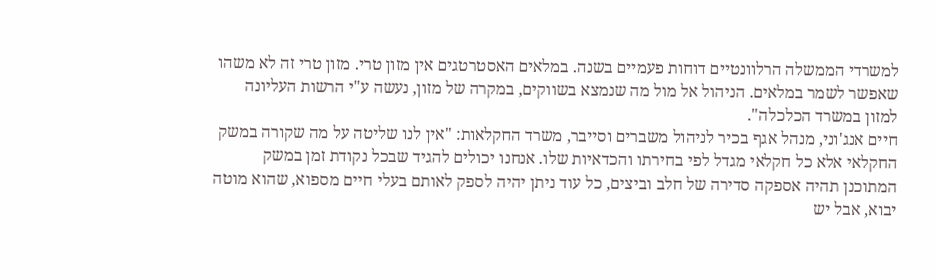למשרדי הממשלה הרלוונטיים דוחות פעמיים בשנה. במלאים האסטרטגים אין מזון טרי. מזון טרי זה לא משהו שאפשר לשמר במלאים. הניהול אל מול מה שנמצא בשווקים, במקרה של מזון, נעשה ע"י הרשות העליונה למזון במשרד הכלכלה".
חיים אנג'וני, מנהל אגף בכיר לניהול משברים וסייבר, משרד החקלאות: "אין לנו שליטה על מה שקורה במשק החקלאי אלא כל חקלאי מגדל לפי בחירתו והכדאיות שלו. אנחנו יכולים להגיד שבכל נקודת זמן במשק המתוכנן תהיה אספקה סדירה של חלב וביצים, כל עוד ניתן יהיה לספק לאותם בעלי חיים מספוא, שהוא מוטה יבוא, אבל יש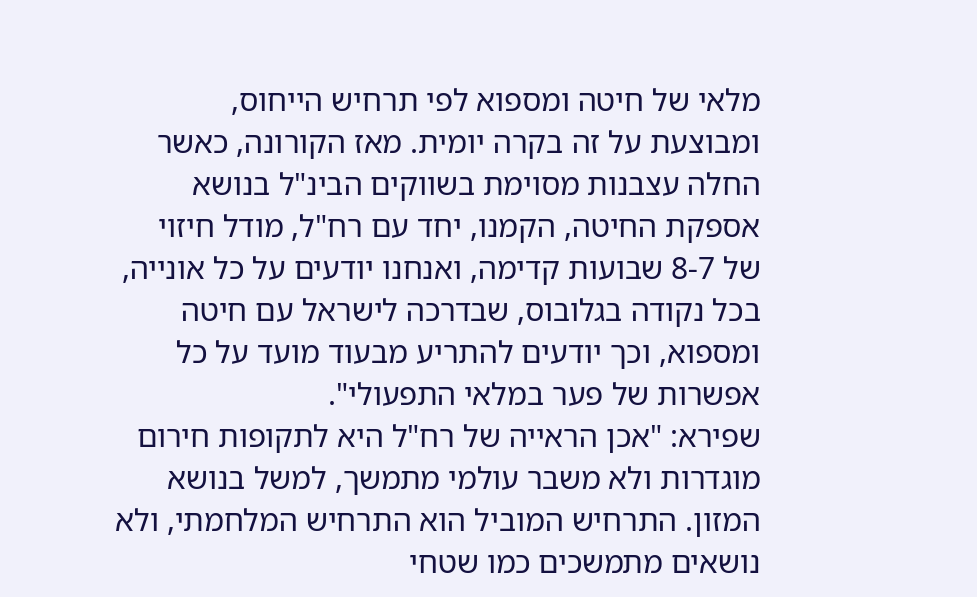מלאי של חיטה ומספוא לפי תרחיש הייחוס, ומבוצעת על זה בקרה יומית. מאז הקורונה, כאשר החלה עצבנות מסוימת בשווקים הבינ"ל בנושא אספקת החיטה, הקמנו, יחד עם רח"ל, מודל חיזוי של 8-7 שבועות קדימה, ואנחנו יודעים על כל אונייה, בכל נקודה בגלובוס, שבדרכה לישראל עם חיטה ומספוא, וכך יודעים להתריע מבעוד מועד על כל אפשרות של פער במלאי התפעולי".
שפירא: "אכן הראייה של רח"ל היא לתקופות חירום מוגדרות ולא משבר עולמי מתמשך, למשל בנושא המזון. התרחיש המוביל הוא התרחיש המלחמתי, ולא נושאים מתמשכים כמו שטחי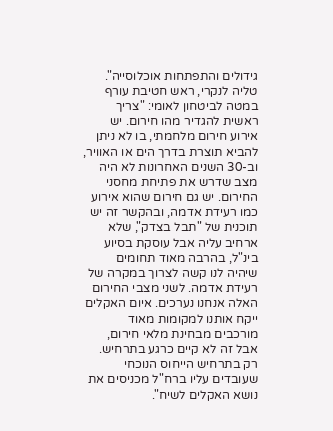גידולים והתפתחות אוכלוסייה".
טליה לנקרי, ראש חטיבת עורף במטה לביטחון לאומי: "צריך ראשית להגדיר מהו חירום. יש אירוע חירום מלחמתי, בו לא ניתן להביא תוצרת בדרך הים או האוויר, וב-30 השנים האחרונות לא היה מצב שדרש את פתיחת מחסני החירום. יש גם חירום שהוא אירוע כמו רעידת אדמה, ובהקשר זה יש תוכנית של "תבל בצדק", שלא ארחיב עליה אבל עוסקת בסיוע בינ"ל, בהרבה מאוד תחומים שיהיה לנו קשה לצרוך במקרה של רעידת אדמה. לשני מצבי החירום האלה אנחנו נערכים. איום האקלים ייקח אותנו למקומות מאוד מורכבים מבחינת מלאי חירום, אבל זה לא קיים כרגע בתרחיש. רק בתרחיש הייחוס הנוכחי שעובדים עליו ברח"ל מכניסים את נושא האקלים לשיח".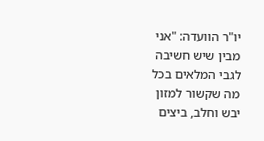יו"ר הוועדה: "אני מבין שיש חשיבה לגבי המלאים בכל מה שקשור למזון יבש וחלב, ביצים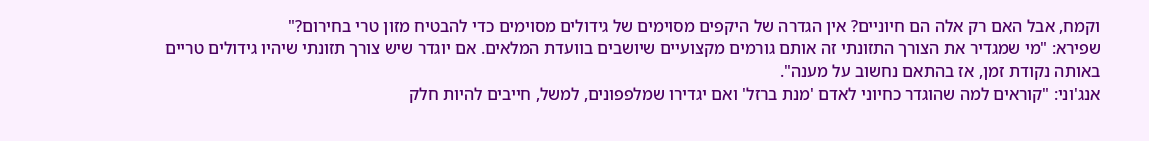וקמח, אבל האם רק אלה הם חיוניים? אין הגדרה של היקפים מסוימים של גידולים מסוימים כדי להבטיח מזון טרי בחירום?"
שפירא: "מי שמגדיר את הצורך התזונתי זה אותם גורמים מקצועיים שיושבים בוועדת המלאים. אם יוגדר שיש צורך תזונתי שיהיו גידולים טריים באותה נקודת זמן, אז בהתאם נחשוב על מענה".
אנג'וני: "קוראים למה שהוגדר כחיוני לאדם 'מנת ברזל' ואם יגדירו שמלפפונים, למשל, חייבים להיות חלק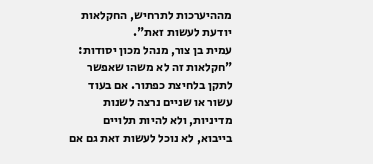מההיערכות לתרחיש, החקלאות יודעת לעשות זאת".
עמית בן צור, מנהל מכון יסודות: "חקלאות זה לא משהו שאפשר לתקן בלחיצת כפתור. אם בעוד עשור או שניים נרצה לשנות מדיניות, ולא להיות תלויים בייבוא, לא נוכל לעשות זאת גם אם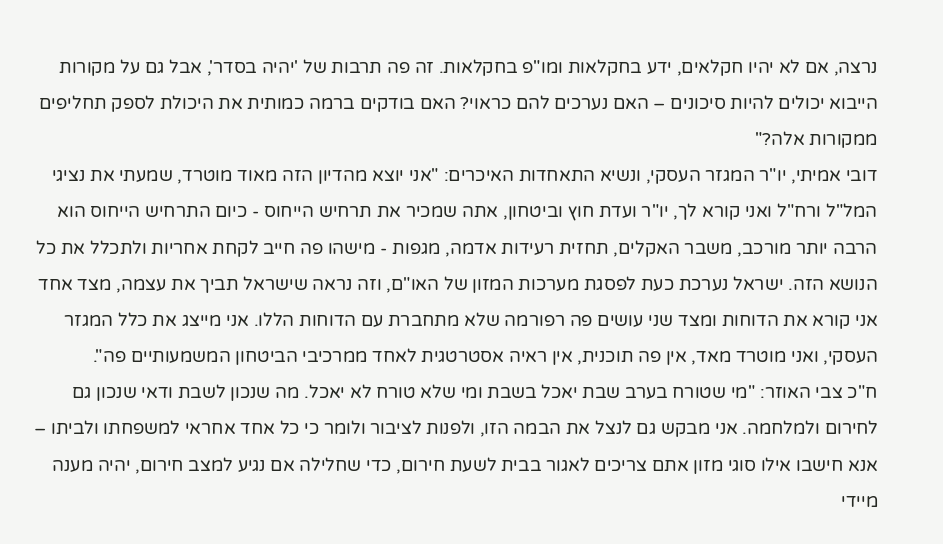נרצה, אם לא יהיו חקלאים, ידע בחקלאות ומו"פ בחקלאות. זה פה תרבות של 'יהיה בסדר', אבל גם על מקורות הייבוא יכולים להיות סיכונים – האם נערכים להם כראוי? האם בודקים ברמה כמותית את היכולת לספק תחליפים ממקורות אלה?"
דובי אמיתי, יו"ר המגזר העסקי, ונשיא התאחדות האיכרים: "אני יוצא מהדיון הזה מאוד מוטרד, שמעתי את נציגי המל"ל ורח"ל ואני קורא לך, יו"ר ועדת חוץ וביטחון, אתה שמכיר את תרחיש הייחוס - כיום התרחיש הייחוס הוא הרבה יותר מורכב, משבר האקלים, תחזית רעידות אדמה, מגפות - מישהו פה חייב לקחת אחריות ולתכלל את כל הנושא הזה. ישראל נערכת כעת לפסגת מערכות המזון של האו"ם, וזה נראה שישראל תביך את עצמה, מצד אחד אני קורא את הדוחות ומצד שני עושים פה רפורמה שלא מתחברת עם הדוחות הללו. אני מייצג את כלל המגזר העסקי, ואני מוטרד מאד, אין פה תוכנית, אין ראיה אסטרטגית לאחד ממרכיבי הביטחון המשמעותיים פה".
ח"כ צבי האוזר: "מי שטורח בערב שבת יאכל בשבת ומי שלא טורח לא יאכל. מה שנכון לשבת ודאי שנכון גם לחירום ולמלחמה. אני מבקש גם לנצל את הבמה הזו, ולפנות לציבור ולומר כי כל אחד אחראי למשפחתו ולביתו – אנא חישבו אילו סוגי מזון אתם צריכים לאגור בבית לשעת חירום, כדי שחלילה אם נגיע למצב חירום, יהיה מענה מיידי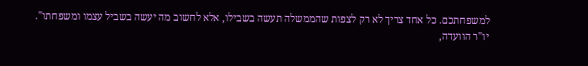למשפחתכם. כל אחד צריך לא רק לצפות שהממשלה תעשה בשבילו, אלא לחשוב מה יעשה בשביל עצמו ומשפחתו".
יו"ר הוועדה,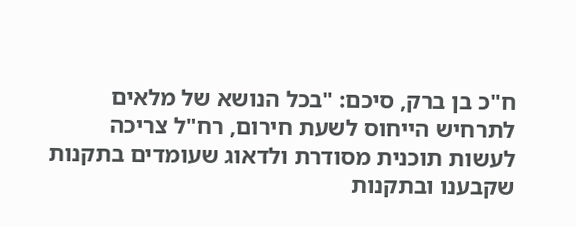ח"כ בן ברק, סיכם: "בכל הנושא של מלאים לתרחיש הייחוס לשעת חירום, רח"ל צריכה לעשות תוכנית מסודרת ולדאוג שעומדים בתקנות שקבענו ובתקנות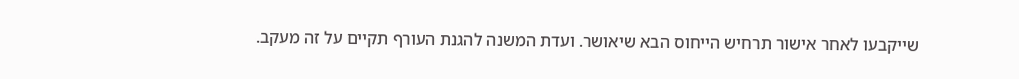שייקבעו לאחר אישור תרחיש הייחוס הבא שיאושר. ועדת המשנה להגנת העורף תקיים על זה מעקב.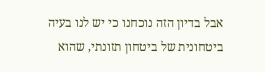אבל בדיון הזה נוכחנו כי יש לנו בעיה ביטחונית של ביטחון תזונתי, שהוא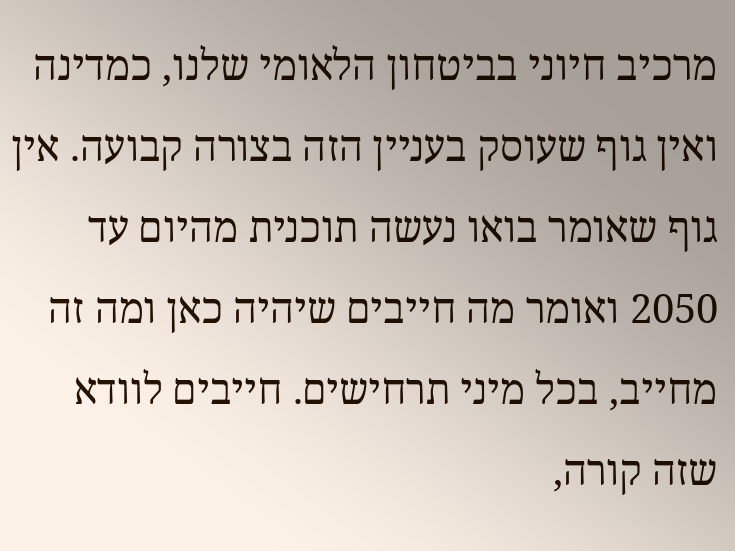מרכיב חיוני בביטחון הלאומי שלנו, כמדינה ואין גוף שעוסק בעניין הזה בצורה קבועה. אין גוף שאומר בואו נעשה תוכנית מהיום עד 2050 ואומר מה חייבים שיהיה כאן ומה זה מחייב, בכל מיני תרחישים. חייבים לוודא שזה קורה,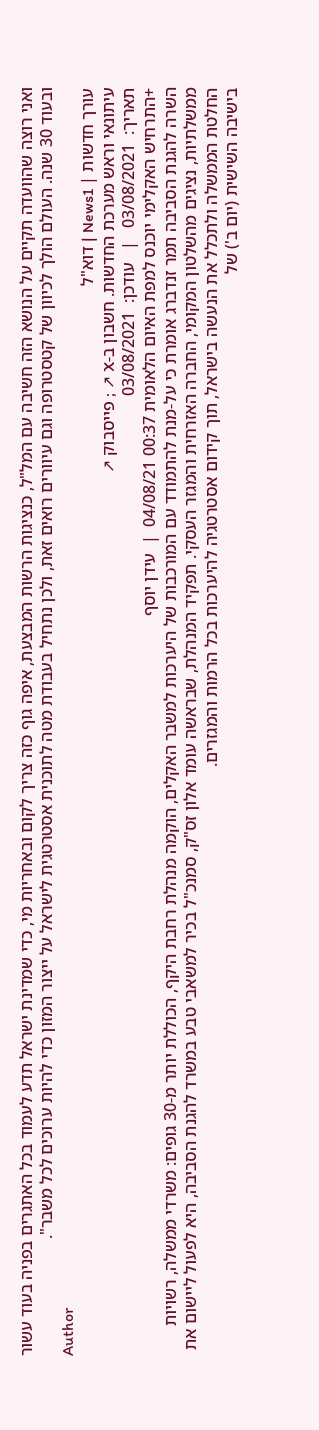ואני רוצה שהוועדה תקיים על הנושא הזה חשיבה עם המל"ל, כנציגות הרשות המבצעת, איפה גוף כזה צריך לקום ובאחריות מי, כדי שמדינת ישראל תדע לעמוד בכל האתגרים בפניה בעוד עשור ובעוד 30 שנה. העולם הולך לכיוון של קטסטרופה וגם עיוורים רואים זאת, ולכן נתחיל בעבודת מטה לתוכנית אסטרטגית לישראל על ייצור המזון כדי להיות ערוכים לכל משבר".
Author
עורך חדשות | News1 | דוא"ל
עיתונאי וראש מערכת החדשות. חשבון ב-X ↗ ; פייסבוק ↗
תאריך:  03/08/2021   |   עודכן:  03/08/2021
+התרחיש האקלימי יוכנס למפת האיום הלאומית 00:37 04/08/21  |  עידן יוסף
השרה להגנת הסביבה תמר זנדברג אומרת כי על-מנת להתמודד עם המורכבות של היערכות למשבר האקלים, הוקמה מנהלת רחבת היקף, הכוללת יותר מ-30 גופים: משרדי ממשלה, רשויות ממשלתיות, נציגים מהשלטון המקומי, החברה האזרחית והמגזר העסקי. תפקיד המנהלת, שבראשה עומד אלון זס"ק, סמנכ"ל בכיר למשאבי טבע במשרד להגנת הסביבה, היא לפעול ליישום את החלטת הממשלה ולתכלל את הנעשה בישראל, תוך קידום אסטרטגיה להיערכות בכל הרמות והמגזרים.
בישיבה השישית (יום ב') של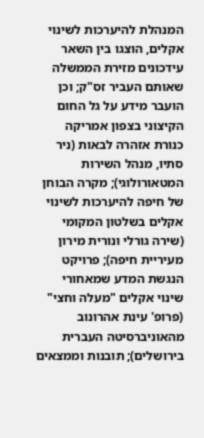המנהלת להיערכות לשינוי אקלים, הוצגו בין השאר עידכונים מזירת הממשלה שאותם העביר זס"ק; וכן הועבר מידע על גל החום הקיצוני בצפון אמריקה כנורת אזהרה לבאות (ניר סתיו, מנהל השירות המטאורולוגי); מקרה הבוחן של חיפה להיערכות לשינוי אקלים בשלטון המקומי (שירה גורלי ונורית מירון מעיריית חיפה); פרויקט הנגשת המדע שמאחורי שינוי אקלים "מעלה וחצי" (פרופ' עינת אהרונוב מהאוניברסיטה העברית בירושלים); תובנות וממצאים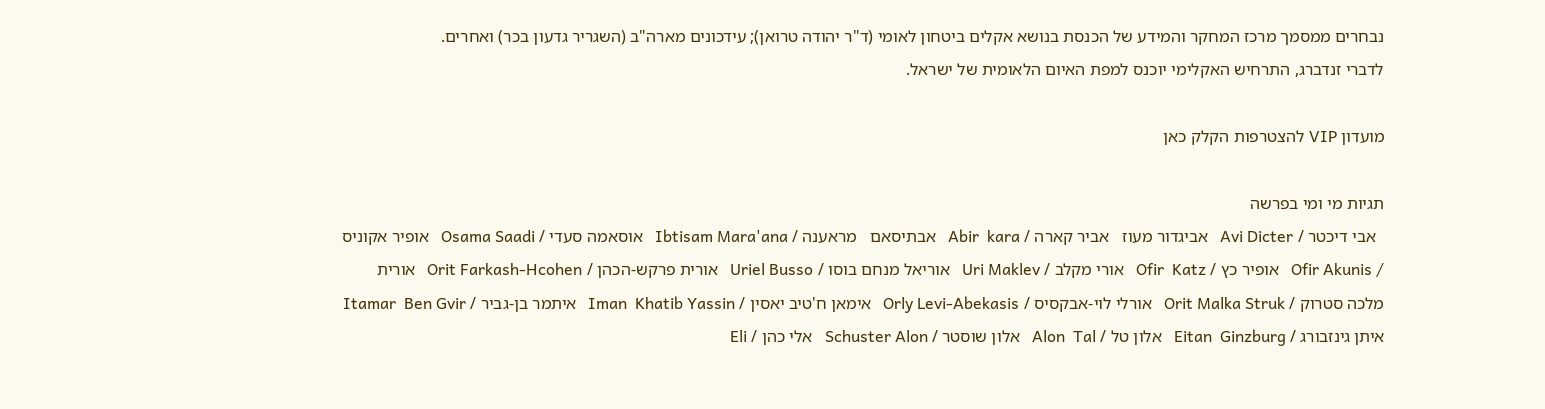נבחרים ממסמך מרכז המחקר והמידע של הכנסת בנושא אקלים ביטחון לאומי (ד"ר יהודה טרואן); עידכונים מארה"ב (השגריר גדעון בכר) ואחרים.
לדברי זנדברג, התרחיש האקלימי יוכנס למפת האיום הלאומית של ישראל.

מועדון VIP להצטרפות הקלק כאן

תגיות מי ומי בפרשה
  אבי דיכטר / Avi Dicter   אביגדור מעוז   אביר קארה / Abir  kara   אבתיסאם   מראענה / Ibtisam Mara'ana   אוסאמה סעדי / Osama Saadi   אופיר אקוניס / Ofir Akunis   אופיר כץ / Ofir  Katz   אורי מקלב / Uri Maklev   אוריאל מנחם בוסו / Uriel Busso   אורית פרקש-הכהן / Orit Farkash-Hcohen   אורית מלכה סטרוק / Orit Malka Struk   אורלי לוי-אבקסיס / Orly Levi-Abekasis   אימאן ח'טיב יאסין / Iman  Khatib Yassin   איתמר בן-גביר / Itamar  Ben Gvir   איתן גינזבורג / Eitan  Ginzburg   אלון טל / Alon  Tal   אלון שוסטר / Schuster Alon   אלי כהן / Eli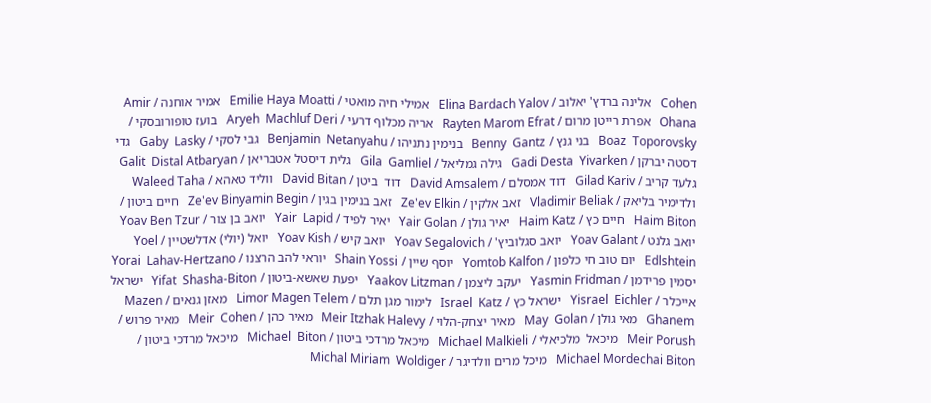Cohen   אלינה ברדץ' יאלוב / Elina Bardach Yalov   אמילי חיה מואטי / Emilie Haya Moatti   אמיר אוחנה / Amir Ohana   אפרת רייטן מרום / Rayten Marom Efrat   אריה מכלוף דרעי / Aryeh  Machluf Deri   בועז טופורובסקי / Boaz  Toporovsky   בני גנץ / Benny  Gantz   בנימין נתניהו / Benjamin  Netanyahu   גבי לסקי / Gaby  Lasky   גדי דסטה יברקן / Gadi Desta  Yivarken   גילה גמליאל / Gila  Gamliel   גלית דיסטל אטבריאן / Galit  Distal Atbaryan   גלעד קריב / Gilad Kariv   דוד אמסלם / David Amsalem   דוד  ביטן / David Bitan   ווליד טאהא / Waleed Taha   ולדימיר בליאק / Vladimir Beliak   זאב אלקין / Ze'ev Elkin   זאב בנימין בגין / Ze'ev Binyamin Begin   חיים ביטון / Haim Biton   חיים כץ / Haim Katz   יאיר גולן / Yair Golan   יאיר לפיד / Yair  Lapid   יואב בן צור / Yoav Ben Tzur   יואב גלנט / Yoav Galant   יואב סגלוביץ' / Yoav Segalovich   יואב קיש / Yoav Kish   יואל (יולי) אדלשטיין / Yoel Edlshtein   יום טוב חי כלפון / Yomtob Kalfon   יוסף שיין / Shain Yossi   יוראי להב הרצנו / Yorai  Lahav-Hertzano   יסמין פרידמן / Yasmin Fridman   יעקב ליצמן / Yaakov Litzman   יפעת שאשא-ביטון / Yifat  Shasha-Biton   ישראל אייכלר / Yisrael  Eichler   ישראל כץ / Israel  Katz   לימור מגן תלם / Limor Magen Telem   מאזן גנאים / Mazen  Ghanem   מאי גולן / May  Golan   מאיר יצחק-הלוי / Meir Itzhak Halevy   מאיר כהן / Meir  Cohen   מאיר פרוש / Meir Porush   מיכאל  מלכיאלי / Michael Malkieli   מיכאל מרדכי ביטון / Michael  Biton   מיכאל מרדכי ביטון / Michael Mordechai Biton   מיכל מרים וולדיגר / Michal Miriam  Woldiger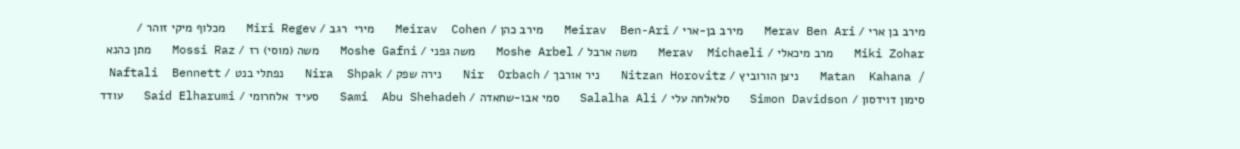מירב בן ארי / Merav Ben Ari   מירב בן-ארי / Meirav  Ben-Ari   מירב כהן / Meirav  Cohen   מירי  רגב / Miri Regev   מכלוף מיקי זוהר / Miki Zohar   מרב מיכאלי / Merav  Michaeli   משה ארבל / Moshe Arbel   משה גפני / Moshe Gafni   משה (מוסי) רז / Mossi Raz   מתן כהנא / Matan  Kahana   ניצן הורוביץ / Nitzan Horovitz   ניר אורבך / Nir  Orbach   נירה שפק / Nira  Shpak   נפתלי בנט / Naftali  Bennett   סימון דוידסון / Simon Davidson   סלאלחה עלי / Salalha Ali   סמי אבו-שחאדה / Sami  Abu Shehadeh   סעיד  אלחרומי / Said Elharumi   עודד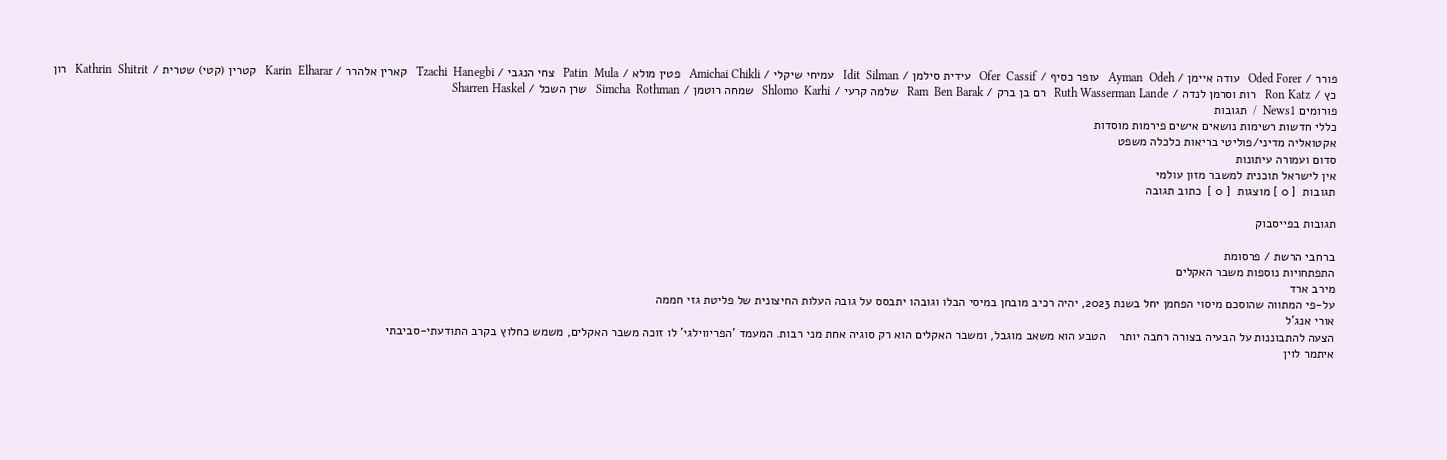פורר / Oded Forer   עודה איימן / Ayman  Odeh   עופר כסיף / Ofer  Cassif   עידית סילמן / Idit  Silman   עמיחי שיקלי / Amichai Chikli   פטין מולא / Patin  Mula   צחי הנגבי / Tzachi  Hanegbi   קארין אלהרר / Karin  Elharar   קטרין (קטי) שטרית / Kathrin  Shitrit   רון כץ / Ron Katz   רות וסרמן לנדה / Ruth Wasserman Lande   רם בן ברק / Ram  Ben Barak   שלמה קרעי / Shlomo  Karhi   שמחה רוטמן / Simcha  Rothman   שרן השכל / Sharren Haskel
פורומים News1  /  תגובות
כללי חדשות רשימות נושאים אישים פירמות מוסדות
אקטואליה מדיני/פוליטי בריאות כלכלה משפט
סדום ועמורה עיתונות
אין לישראל תוכנית למשבר מזון עולמי
תגובות  [ 0 ] מוצגות  [ 0 ]  כתוב תגובה

תגובות בפייסבוק

ברחבי הרשת / פרסומת
התפתחויות נוספות משבר האקלים
מירב ארד
על-פי המתווה שהוסכם מיסוי הפחמן יחל בשנת 2023, יהיה רכיב מובחן במיסי הבלו וגובהו יתבסס על גובה העלות החיצונית של פליטת גזי חממה
אורי אנג'ל
הצעה להתבוננות על הבעיה בצורה רחבה יותר    הטבע הוא משאב מוגבל, ומשבר האקלים הוא רק סוגיה אחת מני רבות. המעמד 'הפריווילגי' לו זוכה משבר האקלים, משמש כחלוץ בקרב התודעתי-סביבתי
איתמר לוין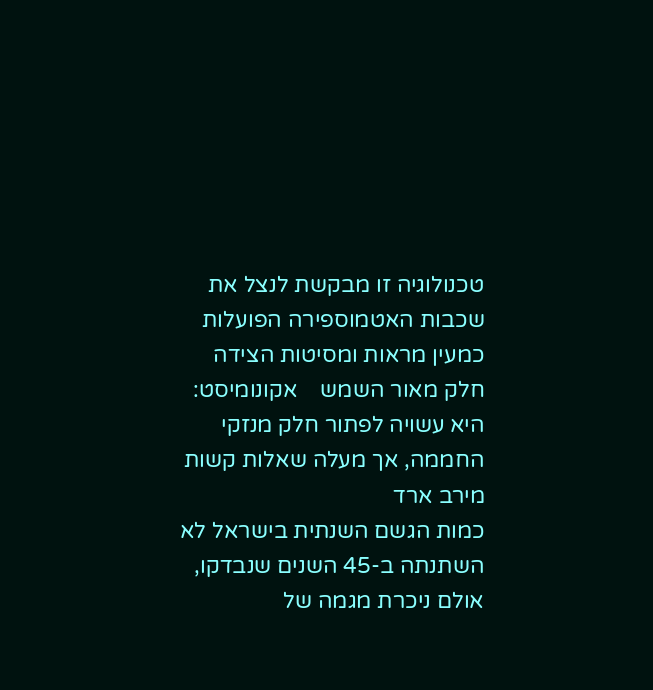טכנולוגיה זו מבקשת לנצל את שכבות האטמוספירה הפועלות כמעין מראות ומסיטות הצידה חלק מאור השמש    אקונומיסט: היא עשויה לפתור חלק מנזקי החממה, אך מעלה שאלות קשות
מירב ארד
כמות הגשם השנתית בישראל לא השתנתה ב-45 השנים שנבדקו, אולם ניכרת מגמה של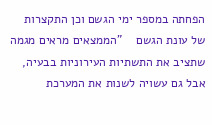הפחתה במספר ימי הגשם וכן התקצרות של עונת הגשם    "הממצאים מראים מגמה שתציב את התשתיות העירוניות בבעיה, אבל גם עשויה לשנות את המערכת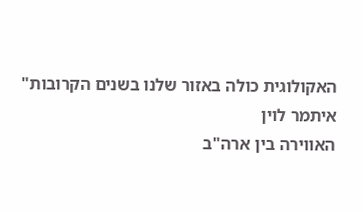האקולוגית כולה באזור שלנו בשנים הקרובות"
איתמר לוין
האווירה בין ארה"ב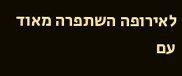לאירופה השתפרה מאוד עם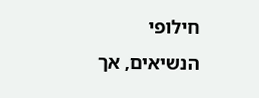חילופי הנשיאים, אך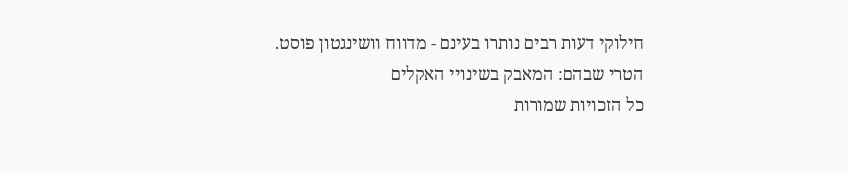חילוקי דעות רבים נותרו בעינם - מדווח וושינגטון פוסט. הטרי שבהם: המאבק בשינויי האקלים
כל הזכויות שמורות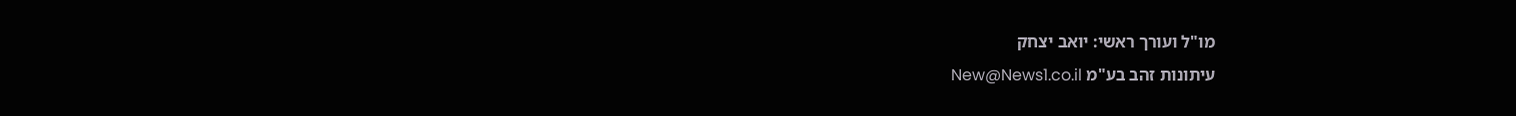מו"ל ועורך ראשי: יואב יצחק
עיתונות זהב בע"מ New@News1.co.il